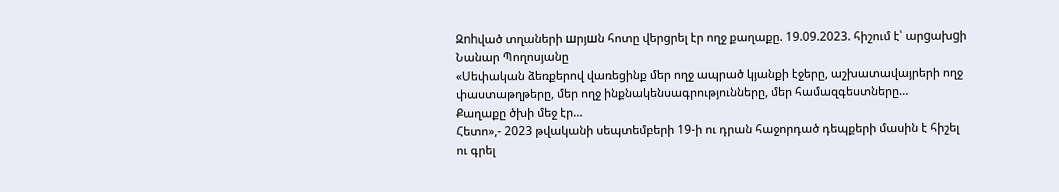Զnhված տղաների шրյшն հոտը վերցրել էր ողջ քաղաքը. 19.09.2023. հիշում է՝ արgախgի Նանար Պողոսյանը
«Սեփական ձեռքերով վառեցինք մեր ողջ ապրած կյանքի էջերը, աշխատավայրերի ողջ փաստաթղթերը, մեր ողջ ինքնակենսագրությունները, մեր համազգեստները…
Քաղաքը ծխի մեջ էր…
Հետո»,- 2023 թվականի սեպտեմբերի 19-ի ու դրան հաջորդած դեպքերի մասին է հիշել ու գրել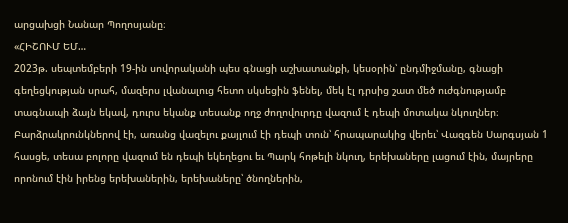արցախցի Նանար Պողոսյանը։
«ՀԻՇՈՒՄ ԵՄ…
2023թ. սեպտեմբերի 19-ին սովորականի պես գնացի աշխատանքի, կեսօրին՝ ընդմիջմանը, գնացի գեղեցկության սրահ, մազերս լվանալուց հետո սկսեցին ֆենել, մեկ էլ դրսից շատ մեծ ուժգնությամբ տագնապի ձայն եկավ, դուրս եկանք տեսանք ողջ ժողովուրդը վազում է դեպի մոտակա նկուղներ։
Բարձրակրունկներով էի, առանց վազելու քայլում էի դեպի տուն՝ հրապարակից վերեւ՝ Վազգեն Սարգսյան 1 հասցե, տեսա բոլորը վազում են դեպի եկեղեցու եւ Պարկ հոթելի նկուղ, երեխաները լացում էին, մայրերը որոնում էին իրենց երեխաներին, երեխաները՝ ծնողներին,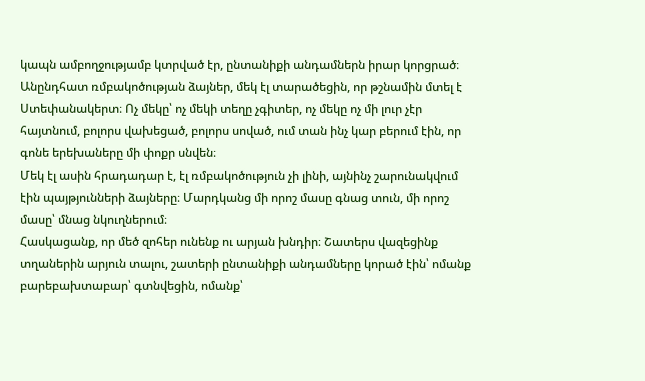կապն ամբողջությամբ կտրված էր, ընտանիքի անդամներն իրար կորցրած։
Անընդհատ ռմբակոծության ձայներ, մեկ էլ տարածեցին, որ թշնամին մտել է Ստեփանակերտ։ Ոչ մեկը՝ ոչ մեկի տեղը չգիտեր, ոչ մեկը ոչ մի լուր չէր հայտնում, բոլորս վախեցած, բոլորս սոված, ում տան ինչ կար բերում էին, որ գոնե երեխաները մի փոքր սնվեն։
Մեկ էլ ասին հրադադար է, էլ ռմբակոծություն չի լինի, այնինչ շարունակվում էին պայթյունների ձայները։ Մարդկանց մի որոշ մասը գնաց տուն, մի որոշ մասը՝ մնաց նկուղներում։
Հասկացանք, որ մեծ զոհեր ունենք ու արյան խնդիր։ Շատերս վազեցինք տղաներին արյուն տալու, շատերի ընտանիքի անդամները կորած էին՝ ոմանք բարեբախտաբար՝ գտնվեցին, ոմանք՝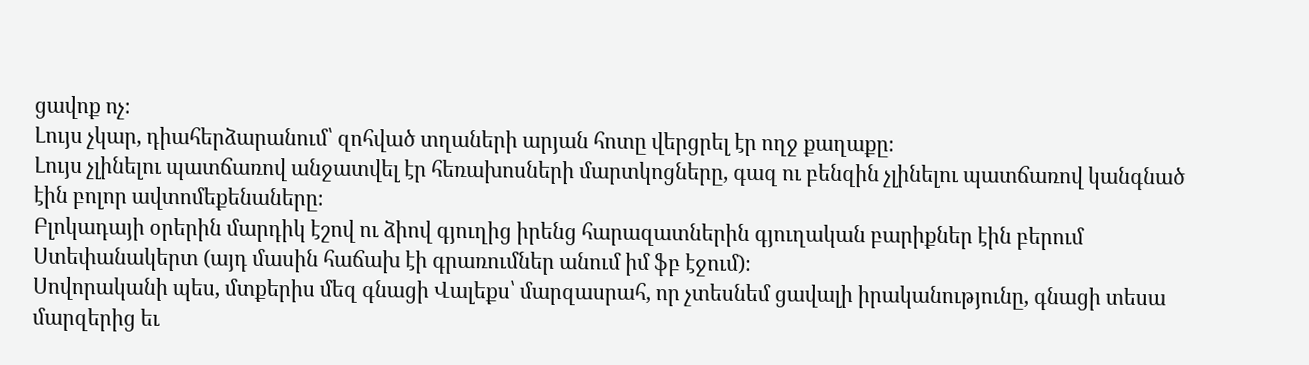ցավոք ոչ։
Լույս չկար, դիահերձարանում՝ զոհված տղաների արյան հոտը վերցրել էր ողջ քաղաքը։
Լույս չլինելու պատճառով անջատվել էր հեռախոսների մարտկոցները, գազ ու բենզին չլինելու պատճառով կանգնած էին բոլոր ավտոմեքենաները։
Բլոկադայի օրերին մարդիկ էշով ու ձիով գյուղից իրենց հարազատներին գյուղական բարիքներ էին բերում Ստեփանակերտ (այդ մասին հաճախ էի գրառումներ անում իմ ֆբ էջում)։
Սովորականի պես, մտքերիս մեզ գնացի Վալեքս՝ մարզասրահ, որ չտեսնեմ ցավալի իրականությունը, գնացի տեսա մարզերից եւ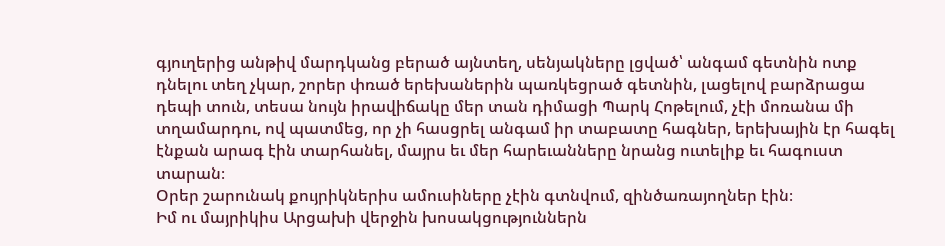գյուղերից անթիվ մարդկանց բերած այնտեղ, սենյակները լցված՝ անգամ գետնին ոտք դնելու տեղ չկար, շորեր փռած երեխաներին պառկեցրած գետնին, լացելով բարձրացա դեպի տուն, տեսա նույն իրավիճակը մեր տան դիմացի Պարկ Հոթելում, չէի մոռանա մի տղամարդու, ով պատմեց, որ չի հասցրել անգամ իր տաբատը հագներ, երեխային էր հագել էնքան արագ էին տարհանել, մայրս եւ մեր հարեւանները նրանց ուտելիք եւ հագուստ տարան։
Օրեր շարունակ քույրիկներիս ամուսիները չէին գտնվում, զինծառայողներ էին։
Իմ ու մայրիկիս Արցախի վերջին խոսակցություններն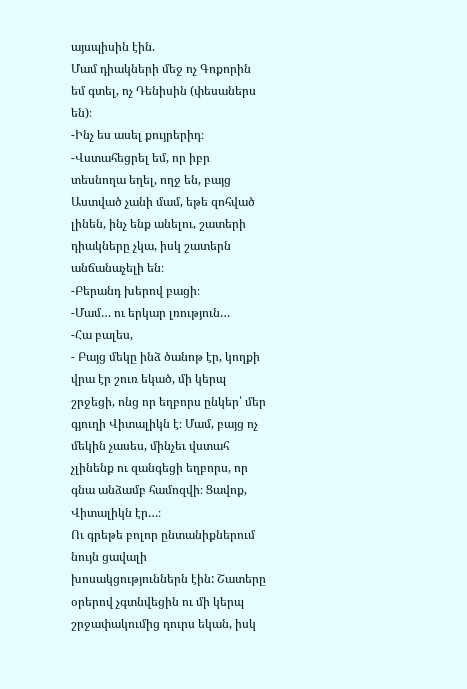այսպիսին էին.
Մամ դիակների մեջ ոչ Գոքորին եմ գտել, ոչ Դենիսին (փեսաներս են)։
-Ինչ ես ասել քույրերիդ։
-Վստահեցրել եմ, որ իբր տեսնողա եղել, ողջ են, բայց Աստված չանի մամ, եթե զոհված լինեն, ինչ ենք անելու, շատերի դիակները չկա, իսկ շատերն անճանաչելի են։
-Բերանդ խերով բացի։
-Մամ… ու երկար լռություն…
-Հա բալես,
- Բայց մեկը ինձ ծանոթ էր, կողքի վրա էր շուռ եկած, մի կերպ շրջեցի, ոնց որ եղբորս ընկեր՝ մեր գյուղի Վիտալիկն է։ Մամ, բայց ոչ մեկին չասես, մինչեւ վստահ չլինենք ու զանգեցի եղբորս, որ գնա անձամբ համոզվի։ Ցավոք, Վիտալիկն էր…։
Ու գրեթե բոլոր ընտանիքներում նույն ցավալի խոսակցություններն էին: Շատերը օրերով չգտնվեցին ու մի կերպ շրջափակումից դուրս եկան, իսկ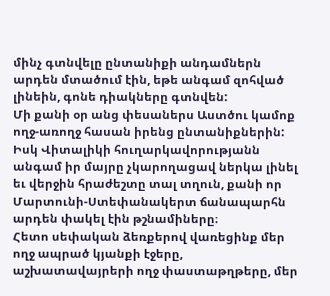մինչ գտնվելը ընտանիքի անդամներն արդեն մտածում էին, եթե անգամ զոհված լինեին, գոնե դիակները գտնվեն:
Մի քանի օր անց փեսաներս Աստծու կամոք ողջ-առողջ հասան իրենց ընտանիքներին:
Իսկ Վիտալիկի հուղարկավորությանն անգամ իր մայրը չկարողացավ ներկա լինել եւ վերջին հրաժեշտը տալ տղուն, քանի որ Մարտունի-Ստեփանակերտ ճանապարհն արդեն փակել էին թշնամիները։
Հետո սեփական ձեռքերով վառեցինք մեր ողջ ապրած կյանքի էջերը, աշխատավայրերի ողջ փաստաթղթերը, մեր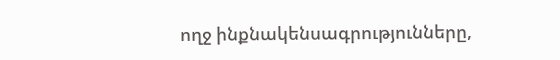ողջ ինքնակենսագրությունները,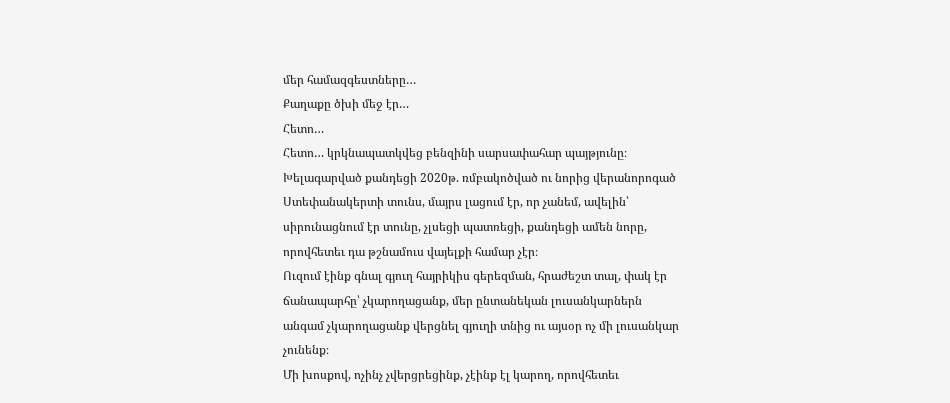մեր համազգեստները…
Քաղաքը ծխի մեջ էր…
Հետո…
Հետո… կրկնապատկվեց բենզինի սարսափահար պայթյունը։
Խելագարված քանդեցի 2020թ. ռմբակոծված ու նորից վերանորոգած Ստեփանակերտի տունս, մայրս լացում էր, որ չանեմ, ավելին՝ սիրունացնում էր տունը, չլսեցի պատռեցի, քանդեցի ամեն նորը, որովհետեւ դա թշնամուս վայելքի համար չէր։
Ուզում էինք գնալ գյուղ հայրիկիս գերեզման, հրաժեշտ տալ, փակ էր ճանապարհը՝ չկարողացանք, մեր ընտանեկան լուսանկարներն անգամ չկարողացանք վերցնել գյուղի տնից ու այսօր ոչ մի լուսանկար չունենք։
Մի խոսքով, ոչինչ չվերցրեցինք, չէինք էլ կարող, որովհետեւ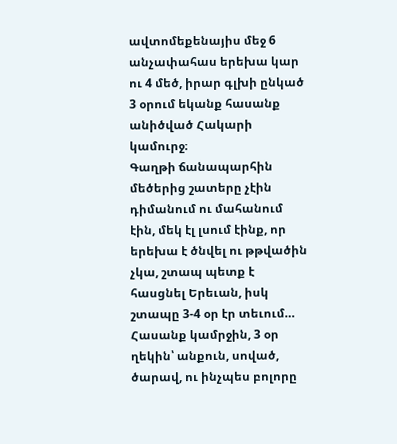ավտոմեքենայիս մեջ 6 անչափահաս երեխա կար ու 4 մեծ, իրար գլխի ընկած 3 օրում եկանք հասանք անիծված Հակարի կամուրջ։
Գաղթի ճանապարհին մեծերից շատերը չէին դիմանում ու մահանում էին, մեկ էլ լսում էինք, որ երեխա է ծնվել ու թթվածին չկա, շտապ պետք է հասցնել Երեւան, իսկ շտապը 3-4 օր էր տեւում…
Հասանք կամրջին, 3 օր ղեկին՝ անքուն, սոված, ծարավ, ու ինչպես բոլորը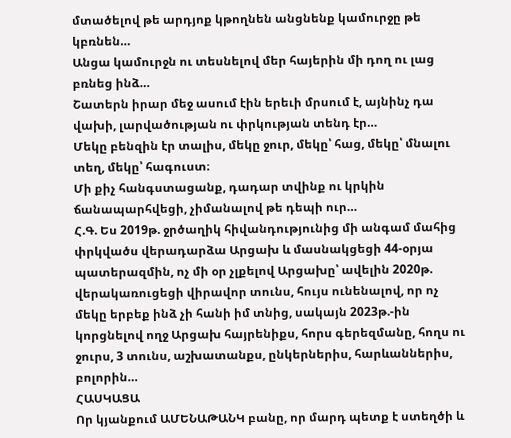մտածելով թե արդյոք կթողնեն անցնենք կամուրջը թե կբռնեն…
Անցա կամուրջն ու տեսնելով մեր հայերին մի դող ու լաց բռնեց ինձ…
Շատերն իրար մեջ ասում էին երեւի մրսում է, այնինչ դա վախի, լարվածության ու փրկության տենդ էր…
Մեկը բենզին էր տալիս, մեկը ջուր, մեկը՝ հաց, մեկը՝ մնալու տեղ, մեկը՝ հագուստ։
Մի քիչ հանգստացանք, դադար տվինք ու կրկին ճանապարհվեցի, չիմանալով թե դեպի ուր…
Հ.Գ. Ես 2019թ. ջրծաղիկ հիվանդությունից մի անգամ մահից փրկվածս վերադարձա Արցախ և մասնակցեցի 44-օրյա պատերազմին, ոչ մի օր չլքելով Արցախը՝ ավելին 2020թ. վերակառուցեցի վիրավոր տունս, հույս ունենալով, որ ոչ մեկը երբեք ինձ չի հանի իմ տնից, սակայն 2023թ.-ին կորցնելով ողջ Արցախ հայրենիքս, հորս գերեզմանը, հողս ու ջուրս, 3 տունս, աշխատանքս, ընկերներիս, հարևաններիս, բոլորին…
ՀԱՍԿԱՑԱ
Որ կյանքում ԱՄԵՆԱԹԱՆԿ բանը, որ մարդ պետք է ստեղծի և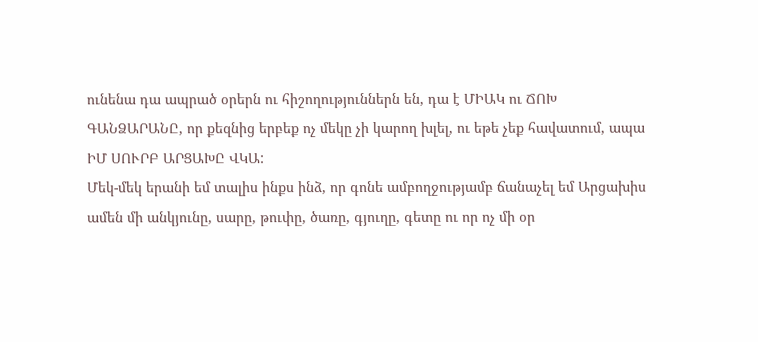ունենա դա ապրած օրերն ու հիշողություններն են, դա է ՄԻԱԿ ու ՃՈԽ ԳԱՆՁԱՐԱՆԸ, որ քեզնից երբեք ոչ մեկը չի կարող խլել, ու եթե չեք հավատում, ապա ԻՄ ՍՈՒՐԲ ԱՐՑԱԽԸ ՎԿԱ:
Մեկ-մեկ երանի եմ տալիս ինքս ինձ, որ գոնե ամբողջությամբ ճանաչել եմ Արցախիս ամեն մի անկյունը, սարը, թուփը, ծառը, գյուղը, գետը ու որ ոչ մի օր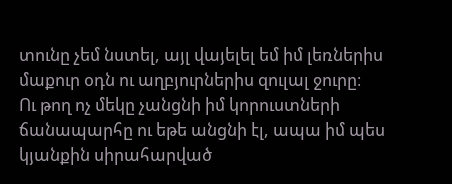տունը չեմ նստել, այլ վայելել եմ իմ լեռներիս մաքուր օդն ու աղբյուրներիս զուլալ ջուրը։
Ու թող ոչ մեկը չանցնի իմ կորուստների ճանապարհը ու եթե անցնի էլ, ապա իմ պես կյանքին սիրահարված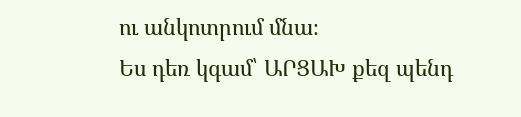ու անկոտրում մնա։
Ես դեռ կգամ՝ ԱՐՑԱԽ քեզ պենդ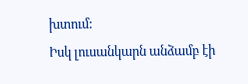խտում:
Իսկ լուսանկարն անձամբ էի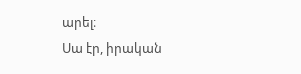արել։
Սա էր, իրական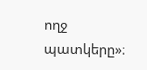ողջ պատկերը»։